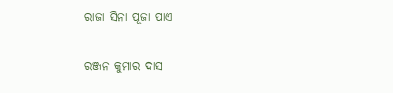ରାଜା ସିନା ପୂଜା ପାଏ

ରଞ୍ଜନ କୁମାର ଦାସ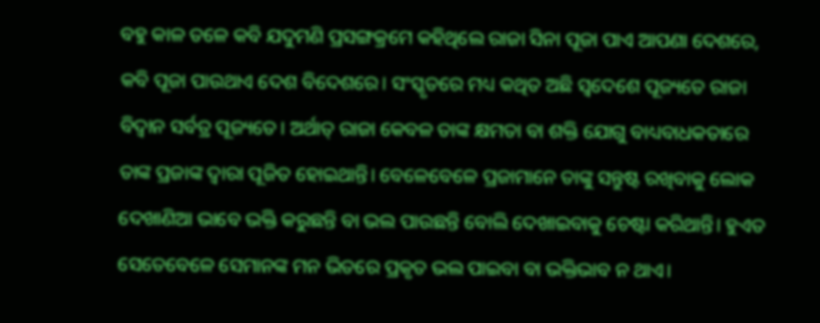ବହୁ କାଳ ତଳେ କବି ଯଦୁମଣି ପ୍ରସଙ୍ଗକ୍ରମେ କହିଥିଲେ ରାଜା ସିନା ପୂଜା ପାଏ ଆପଣା ଦେଶରେ, କବି ପୂଜା ପାଉଥାଏ ଦେଶ ବିଦେଶରେ। ସଂସ୍କୃତରେ ମଧ୍ୟ କଥିତ ଅଛି ସ୍ବଦେଶେ ପୂଜ୍ୟତେ ରାଜା ବିଦ୍ୱାନ ସର୍ବତ୍ର ପୂଜ୍ୟତେ। ଅର୍ଥାତ୍‌ ରାଜା କେବଳ ତାଙ୍କ କ୍ଷମତା ବା ଶକ୍ତି ଯୋଗୁ ବାଧ୍ୟବାଧକତାରେ ତାଙ୍କ ପ୍ରଜାଙ୍କ ଦ୍ୱାରା ପୂଜିତ ହୋଇଥାନ୍ତି। ବେଳେବେଳେ ପ୍ରଜାମାନେ ତାଙ୍କୁ ସନ୍ତୁଷ୍ଟ ରଖିବାକୁ ଲୋକ ଦେଖାଣିଆ ଭାବେ ଭକ୍ତି କରୁଛନ୍ତି ବା ଭଲ ପାଉଛନ୍ତି ବୋଲି ଦେଖାଇବାକୁ ଚେଷ୍ଟା କରିଥାନ୍ତି। ହୁଏତ ସେତେବେଳେ ସେମାନଙ୍କ ମନ ଭିତରେ ପ୍ରକୃତ ଭଲ ପାଇବା ବା ଭକ୍ତିଭାବ ନ ଥାଏ।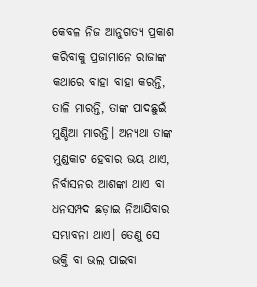କେବଳ ନିଜ ଆନୁଗତ୍ୟ ପ୍ରକାଶ କରିବାକୁ ପ୍ରଜାମାନେ ରାଜାଙ୍କ କଥାରେ ବାହା ବାହା କରନ୍ତି, ତାଳି ମାରନ୍ତି, ତାଙ୍କ ପାଦଛୁଇଁ ମୁଣ୍ଡିଆ ମାରନ୍ତି। ଅନ୍ୟଥା ତାଙ୍କ ମୁଣ୍ଡକାଟ ହେବାର ଭୟ ଥାଏ, ନିର୍ବାସନର ଆଶଙ୍କା ଥାଏ ବା ଧନସମ୍ପଦ ଛଡ଼ାଇ ନିଆଯିବାର ସମ୍ଭାବନା ଥାଏ। ତେଣୁ ସେ ଭକ୍ତି ବା ଭଲ ପାଇବା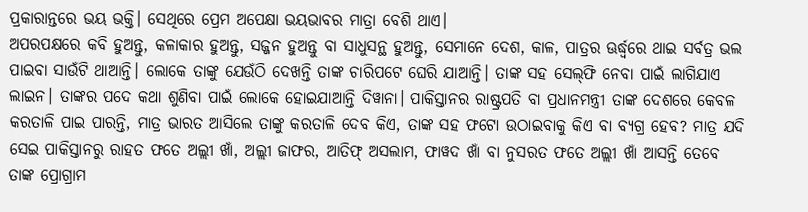ପ୍ରକାରାନ୍ତରେ ଭୟ ଭକ୍ତି। ସେଥିରେ ପ୍ରେମ ଅପେକ୍ଷା ଭୟଭାବର ମାତ୍ରା ବେଶି ଥାଏ।
ଅପରପକ୍ଷରେ କବି ହୁଅନ୍ତୁ, କଳାକାର ହୁଅନ୍ତୁ, ସଜ୍ଜନ ହୁଅନ୍ତୁ ବା ସାଧୁସନ୍ଥ ହୁଅନ୍ତୁ, ସେମାନେ ଦେଶ, କାଳ, ପାତ୍ରର ଊର୍ଦ୍ଧ୍ୱରେ ଥାଇ ସର୍ବତ୍ର ଭଲ ପାଇବା ସାଉଁଟି ଥାଆନ୍ତି। ଲୋକେ ତାଙ୍କୁ ଯେଉଁଠି ଦେଖନ୍ତି ତାଙ୍କ ଚାରିପଟେ ଘେରି ଯାଆନ୍ତି। ତାଙ୍କ ସହ ସେଲ୍‌ଫି ନେବା ପାଇଁ ଲାଗିଯାଏ ଲାଇନ। ତାଙ୍କର ପଦେ କଥା ଶୁଣିବା ପାଇଁ ଲୋକେ ହୋଇଯାଆନ୍ତି ଦିୱାନା। ପାକିସ୍ତାନର ରାଷ୍ଟ୍ରପତି ବା ପ୍ରଧାନମନ୍ତ୍ରୀ ତାଙ୍କ ଦେଶରେ କେବଳ କରତାଳି ପାଇ ପାରନ୍ତି, ମାତ୍ର ଭାରତ ଆସିଲେ ତାଙ୍କୁ କରତାଳି ଦେବ କିଏ, ତାଙ୍କ ସହ ଫଟୋ ଉଠାଇବାକୁ କିଏ ବା ବ୍ୟଗ୍ର ହେବ? ମାତ୍ର ଯଦି ସେଇ ପାକିସ୍ତାନରୁ ରାହତ ଫତେ ଅଲ୍ଲୀ ଖାଁ, ଅଲ୍ଲୀ ଜାଫର, ଆତିଫ୍‌ ଅସଲାମ, ଫାୱଦ ଖାଁ ବା ନୁସରତ ଫତେ ଅଲ୍ଲୀ ଖାଁ ଆସନ୍ତି ତେବେ ତାଙ୍କ ପ୍ରୋଗ୍ରାମ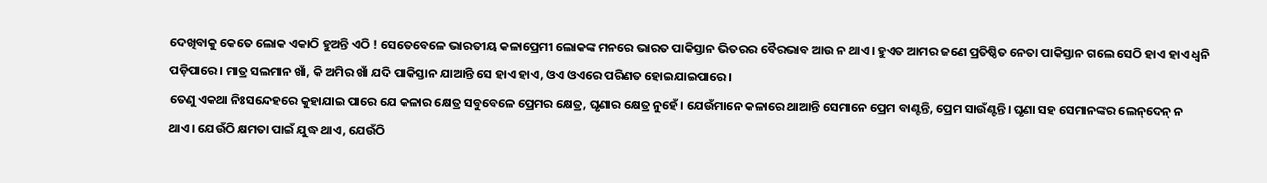ଦେଖିବାକୁ କେତେ ଲୋକ ଏକାଠି ହୁଅନ୍ତି ଏଠି ! ସେତେବେଳେ ଭାରତୀୟ କଳାପ୍ରେମୀ ଲୋକଙ୍କ ମନରେ ଭାରତ ପାକିସ୍ତାନ ଭିତରର ବୈରଭାବ ଆଉ ନ ଥାଏ। ହୁଏତ ଆମର ଜଣେ ପ୍ରତିଷ୍ଠିତ ନେତା ପାକିସ୍ତାନ ଗଲେ ସେଠି ହାଏ ହାଏ ଧ୍ୱନି ପଡ଼ିପାରେ। ମାତ୍ର ସଲମାନ ଖାଁ, କି ଅମିର ଖାଁ ଯଦି ପାକିସ୍ତାନ ଯାଆନ୍ତି ସେ ହାଏ ହାଏ, ଓଏ ଓଏରେ ପରିଣତ ହୋଇଯାଇପାରେ।
ତେଣୁ ଏକଥା ନିଃସନ୍ଦେହରେ କୁହାଯାଇ ପାରେ ଯେ କଳାର କ୍ଷେତ୍ର ସବୁବେଳେ ପ୍ରେମର କ୍ଷେତ୍ର, ଘୃଣାର କ୍ଷେତ୍ର ନୁହେଁ। ଯେଉଁମାନେ କଳାରେ ଥାଆନ୍ତି ସେମାନେ ପ୍ରେମ ବାଣ୍ଟନ୍ତି, ପ୍ରେମ ସାଉଁଣ୍ଟନ୍ତି। ଘୃଣା ସହ ସେମାନଙ୍କର ଲେନ୍‌ଦେନ୍‌ ନ ଥାଏ। ଯେଉଁଠି କ୍ଷମତା ପାଇଁ ଯୁଦ୍ଧ ଥାଏ, ଯେଉଁଠି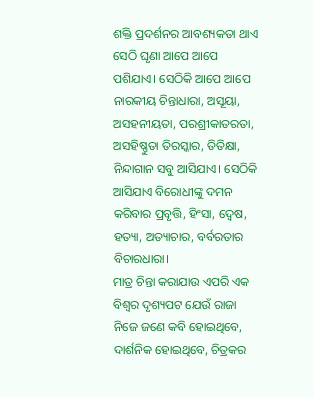ଶକ୍ତି ପ୍ରଦର୍ଶନର ଆବଶ୍ୟକତା ଥାଏ ସେଠି ଘୃଣା ଆପେ ଆପେ ପଶିଯାଏ। ସେଠିକି ଆପେ ଆପେ ନାରକୀୟ ଚିନ୍ତାଧାରା, ଅସୂୟା, ଅସହନୀୟତା, ପରଶ୍ରୀକାତରତା, ଅସହିଷ୍ଣୁତା ତିରସ୍କାର, ତିତିକ୍ଷା, ନିନ୍ଦାଗାନ ସବୁ ଆସିଯାଏ। ସେଠିକି ଆସିଯାଏ ବିରୋଧୀଙ୍କୁ ଦମନ କରିବାର ପ୍ରବୃତ୍ତି, ହିଂସା, ଦ୍ୱେଷ, ହତ୍ୟା, ଅତ୍ୟାଚାର, ବର୍ବରତାର ବିଚାରଧାରା।
ମାତ୍ର ଚିନ୍ତା କରାଯାଉ ଏପରି ଏକ ବିଶ୍ୱର ଦୃଶ୍ୟପଟ ଯେଉଁ ରାଜା ନିଜେ ଜଣେ କବି ହୋଇଥିବେ, ଦାର୍ଶନିକ ହୋଇଥିବେ, ଚିତ୍ରକର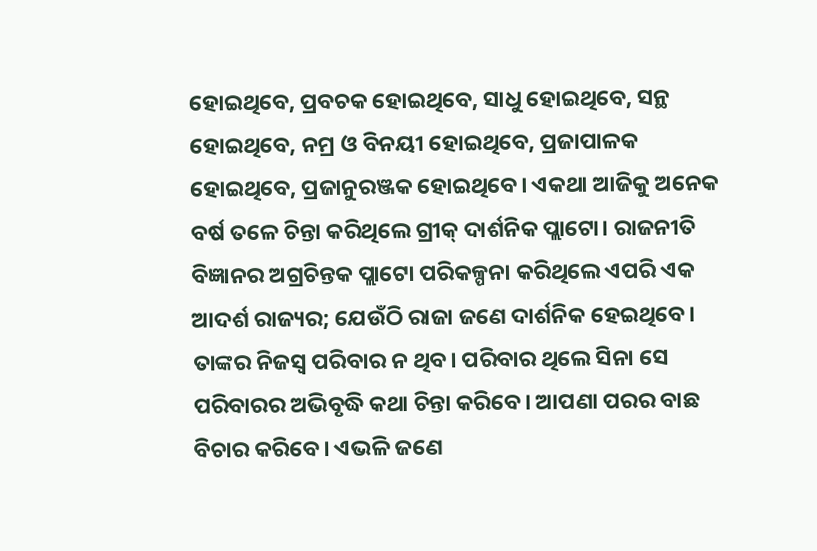ହୋଇଥିବେ, ପ୍ରବଚକ ହୋଇଥିବେ, ସାଧୁ ହୋଇଥିବେ, ସନ୍ଥ ହୋଇଥିବେ, ନମ୍ର ଓ ବିନୟୀ ହୋଇଥିବେ, ପ୍ରଜାପାଳକ ହୋଇଥିବେ, ପ୍ରଜାନୁରଞ୍ଜକ ହୋଇଥିବେ। ଏକଥା ଆଜିକୁ ଅନେକ ବର୍ଷ ତଳେ ଚିନ୍ତା କରିଥିଲେ ଗ୍ରୀକ୍‌ ଦାର୍ଶନିକ ପ୍ଲାଟୋ। ରାଜନୀତି ବିଜ୍ଞାନର ଅଗ୍ରଚିନ୍ତକ ପ୍ଲାଟୋ ପରିକଳ୍ପନା କରିଥିଲେ ଏପରି ଏକ ଆଦର୍ଶ ରାଜ୍ୟର; ଯେଉଁଠି ରାଜା ଜଣେ ଦାର୍ଶନିକ ହେଇଥିବେ। ତାଙ୍କର ନିଜସ୍ବ ପରିବାର ନ ଥିବ। ପରିବାର ଥିଲେ ସିନା ସେ ପରିବାରର ଅଭିବୃଦ୍ଧି କଥା ଚିନ୍ତା କରିବେ। ଆପଣା ପରର ବାଛ ବିଚାର କରିବେ। ଏଭଳି ଜଣେ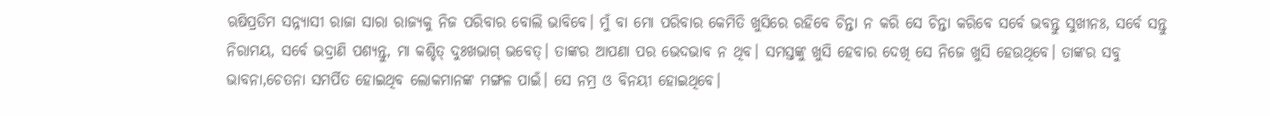ଋଷିପ୍ରତିମ ସନ୍ନ୍ୟାସୀ ରାଜା ସାରା ରାଜ୍ୟକୁ ନିଜ ପରିବାର ବୋଲି ଭାବିବେ। ମୁଁ ବା ମୋ ପରିବାର କେମିତି ଖୁସିରେ ରହିବେ ଚିନ୍ତା ନ କରି ସେ ଚିନ୍ତା କରିବେ ସର୍ବେ ଭବନ୍ତୁ ସୁଖୀନଃ, ସର୍ବେ ସନ୍ତୁ ନିରାମୟ, ସର୍ବେ ଭଦ୍ରାଣି ପଶ୍ୟନ୍ତୁ, ମା କଶ୍ଚିତ୍‌ ଦୁଃଖଭାଗ୍‌ ଭବେତ୍‌। ତାଙ୍କର ଆପଣା ପର ଭେଦଭାବ ନ ଥିବ। ସମସ୍ତଙ୍କୁ ଖୁସି ହେବାର ଦେଖି ସେ ନିଜେ ଖୁସି ହେଉଥିବେ। ତାଙ୍କର ସବୁ ଭାବନା,ଚେତନା ସମର୍ପିତ ହୋଇଥିବ ଲୋକମାନଙ୍କ ମଙ୍ଗଳ ପାଇଁ। ସେ ନମ୍ର ଓ ବିନୟୀ ହୋଇଥିବେ।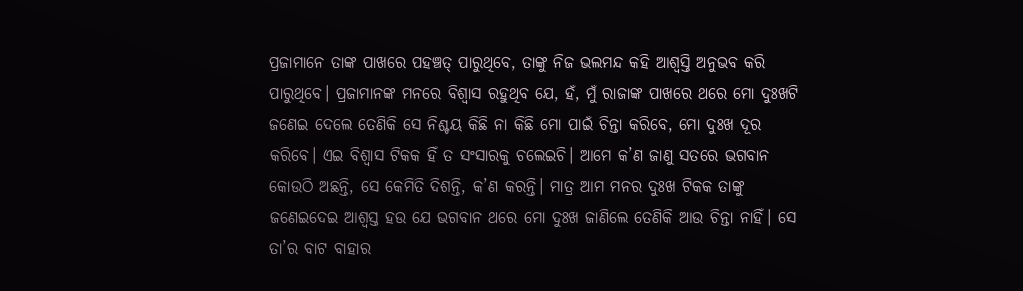ପ୍ରଜାମାନେ ତାଙ୍କ ପାଖରେ ପହଞ୍ଚତ୍ ପାରୁଥିବେ, ତାଙ୍କୁ ନିଜ ଭଲମନ୍ଦ କହି ଆଶ୍ୱସ୍ତି ଅନୁଭବ କରି ପାରୁଥିବେ। ପ୍ରଜାମାନଙ୍କ ମନରେ ବିଶ୍ୱାସ ରହୁଥିବ ଯେ, ହଁ, ମୁଁ ରାଜାଙ୍କ ପାଖରେ ଥରେ ମୋ ଦୁଃଖଟି ଜଣେଇ ଦେଲେ ତେଣିକି ସେ ନିଶ୍ଚୟ କିଛି ନା କିଛି ମୋ ପାଇଁ ଚିନ୍ତା କରିବେ, ମୋ ଦୁଃଖ ଦୂର କରିବେ। ଏଇ ବିଶ୍ୱାସ ଟିକକ ହିଁ ତ ସଂସାରକୁ ଚଲେଇଚି। ଆମେ କ’ଣ ଜାଣୁ ସତରେ ଭଗବାନ କୋଉଠି ଅଛନ୍ତି, ସେ କେମିତି ଦିଶନ୍ତି, କ’ଣ କରନ୍ତି। ମାତ୍ର ଆମ ମନର ଦୁଃଖ ଟିକକ ତାଙ୍କୁ ଜଣେଇଦେଇ ଆଶ୍ୱସ୍ତ ହଉ ଯେ ଭଗବାନ ଥରେ ମୋ ଦୁଃଖ ଜାଣିଲେ ତେଣିକି ଆଉ ଚିନ୍ତା ନାହିଁ। ସେ ତା’ର ବାଟ ବାହାର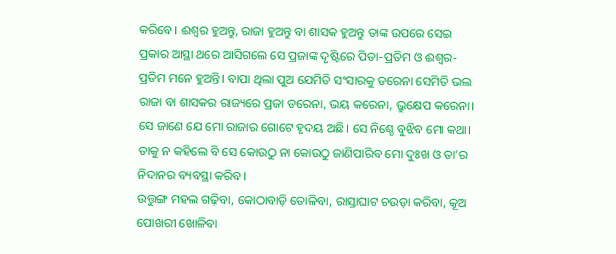କରିବେ। ଈଶ୍ୱର ହୁଅନ୍ତୁ, ରାଜା ହୁଅନ୍ତୁ ବା ଶାସକ ହୁଅନ୍ତୁ ତାଙ୍କ ଉପରେ ସେଇ ପ୍ରକାର ଆସ୍ଥା ଥରେ ଆସିଗଲେ ସେ ପ୍ରଜାଙ୍କ ଦୃଷ୍ଟିରେ ପିତା-ପ୍ରତିମ ଓ ଈଶ୍ୱର-ପ୍ରତିମ ମନେ ହୁଅନ୍ତି। ବାପା ଥିଲା ପୁଅ ଯେମିତି ସଂସାରକୁ ଡରେନା ସେମିତି ଭଲ ରାଜା ବା ଶାସକର ରାଜ୍ୟରେ ପ୍ରଜା ଡରେନା, ଭୟ କରେନା, ଭ୍ରୁକ୍ଷେପ କରେନା। ସେ ଜାଣେ ଯେ ମୋ ରାଜାର ଗୋଟେ ହୃଦୟ ଅଛି। ସେ ନିଶ୍ଚେ ବୁଝିବ ମୋ କଥା। ତାକୁ ନ କହିଲେ ବି ସେ କୋଉଠୁ ନା କୋଉଠୁ ଜାଣିପାରିବ ମୋ ଦୁଃଖ ଓ ତା’ର ନିଦାନର ବ୍ୟବସ୍ଥା କରିବ।
ଉତ୍ତୁଙ୍ଗ ମହଲ ଗଢ଼ିବା, କୋଠାବାଡ଼ି ତୋଳିବା, ରାସ୍ତାଘାଟ ଚଉଡ଼ା କରିବା, କୂଅ ପୋଖରୀ ଖୋଳିବା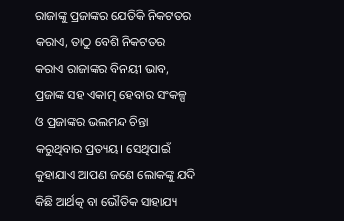ରାଜାଙ୍କୁ ପ୍ରଜାଙ୍କର ଯେତିକି ନିକଟତର କରାଏ, ତାଠୁ ବେଶି ନିକଟତର କରାଏ ରାଜାଙ୍କର ବିନୟୀ ଭାବ, ପ୍ରଜାଙ୍କ ସହ ଏକାତ୍ମ ହେବାର ସଂକଳ୍ପ ଓ ପ୍ରଜାଙ୍କର ଭଲମନ୍ଦ ଚିନ୍ତା କରୁଥିବାର ପ୍ରତ୍ୟୟ। ସେଥିପାଇଁ କୁହାଯାଏ ଆପଣ ଜଣେ ଲୋକଙ୍କୁ ଯଦି କିଛି ଆର୍ଥତ୍କ ବା ଭୌତିକ ସାହାଯ୍ୟ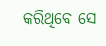କରିଥିବେ ସେ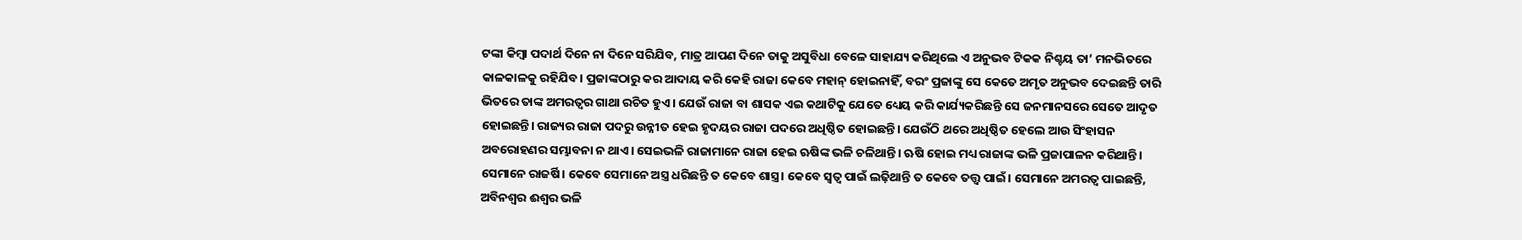ଟଙ୍କା କିମ୍ବା ପଦାର୍ଥ ଦିନେ ନା ଦିନେ ସରିଯିବ, ମାତ୍ର ଆପଣ ଦିନେ ତାକୁ ଅସୁବିଧା ବେଳେ ସାହାଯ୍ୟ କରିଥିଲେ ଏ ଅନୁଭବ ଟିକକ ନିଶ୍ଚୟ ତା’ ମନଭିତରେ କାଳକାଳକୁ ରହିଯିବ। ପ୍ରଜାଙ୍କଠାରୁ କର ଆଦାୟ କରି କେହି ରାଜା କେବେ ମହାନ୍‌ ହୋଇନାହିଁ, ବରଂ ପ୍ରଜାଙ୍କୁ ସେ କେତେ ଅମୃତ ଅନୁଭବ ଦେଇଛନ୍ତି ତାରି ଭିତରେ ତାଙ୍କ ଅମରତ୍ୱର ଗାଥା ରଚିତ ହୁଏ। ଯେଉଁ ରାଜା ବା ଶାସକ ଏଇ କଥାଟିକୁ ଯେତେ ଧ୍ୟେୟ କରି କାର୍ଯ୍ୟକରିଛନ୍ତି ସେ ଜନମାନସରେ ସେତେ ଆଦୃତ ହୋଇଛନ୍ତି। ରାଜ୍ୟର ରାଜା ପଦରୁ ଉନ୍ନୀତ ହେଇ ହୃଦୟର ରାଜା ପଦରେ ଅଧିଷ୍ଠିତ ହୋଇଛନ୍ତି। ଯେଉଁଠି ଥରେ ଅଧିଷ୍ଠିତ ହେଲେ ଆଉ ସିଂହାସନ ଅବରୋହଣର ସମ୍ଭାବନା ନ ଥାଏ। ସେଇଭଳି ରାଜାମାନେ ରାଜା ହେଇ ଋଷିଙ୍କ ଭଳି ଚଳିଥାନ୍ତି। ଋଷି ହୋଇ ମଧ୍ୟ ରାଜାଙ୍କ ଭଳି ପ୍ରଜାପାଳନ କରିଥାନ୍ତି। ସେମାନେ ରାଜର୍ଷି। କେବେ ସେମାନେ ଅସ୍ତ୍ର ଧରିଛନ୍ତି ତ କେବେ ଶାସ୍ତ୍ର। କେବେ ସ୍ବତ୍ୱ ପାଇଁ ଲଢ଼ିଥାନ୍ତି ତ କେବେ ତତ୍ତ୍ୱ ପାଇଁ। ସେମାନେ ଅମରତ୍ୱ ପାଇଛନ୍ତି, ଅବିନଶ୍ୱର ଈଶ୍ୱର ଭଳି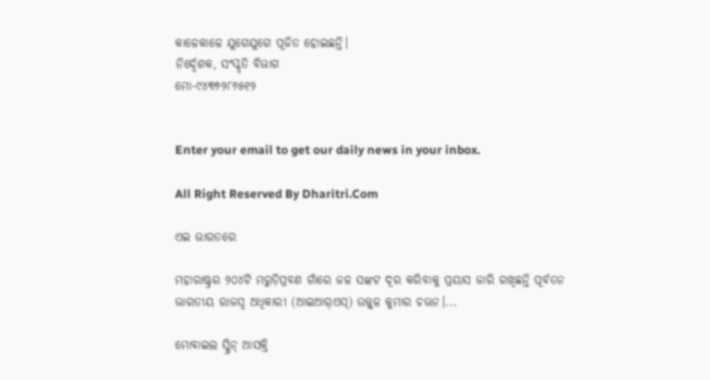କାଳେକାଳେ ଯୁଗେଯୁଗେ ପୂଜିତ ହୋଇଛନ୍ତି।
ନିର୍ଦ୍ଦେଶକ, ସଂସ୍କୃତି ବିଭାଗ
ମୋ-୯୪୩୭୨୮୬୫୧୨


Enter your email to get our daily news in your inbox.

All Right Reserved By Dharitri.Com

ଏଇ ଭାରତରେ

ମହାରାଷ୍ଟ୍ରର ୨୦୪ଟି ମରୁଡ଼ିପ୍ରବଣ ଗାଁରେ ଜଳ ସଙ୍କଟ ଦୂର କରିବାକୁ ପ୍ରୟାସ ଜାରି ରଖିଛନ୍ତି ପୂର୍ବତନ ଭାରତୀୟ ରାଜସ୍ବ ଅଧିକାରୀ (ଆଇଆର୍‌ଏସ୍‌) ଉଜ୍ଜ୍ୱଳ କୁମାର ଚଭନ।...

ମୋବାଇଲ ସ୍କ୍ରିନ୍‌ ଆସକ୍ତି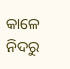କାଳେ ନିଦରୁ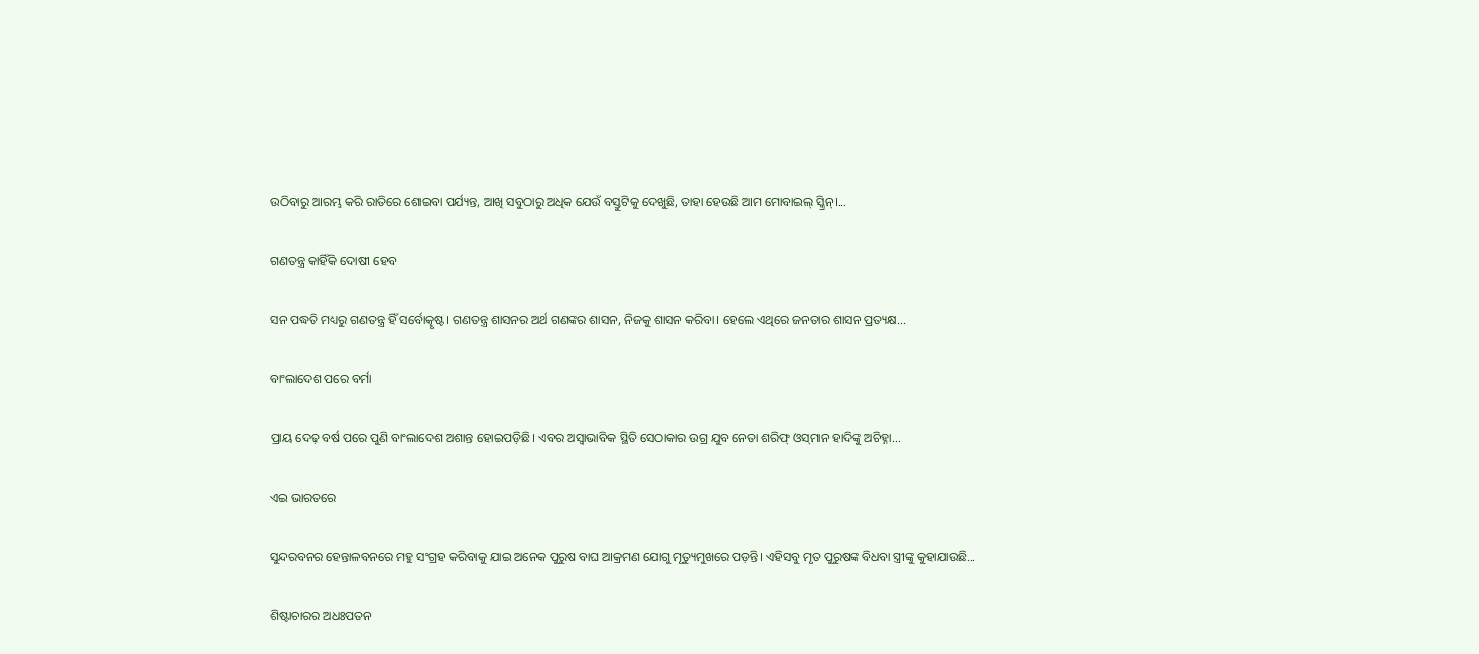ଉଠିବାରୁ ଆରମ୍ଭ କରି ରାତିରେ ଶୋଇବା ପର୍ଯ୍ୟନ୍ତ, ଆଖି ସବୁଠାରୁ ଅଧିକ ଯେଉଁ ବସ୍ତୁଟିକୁ ଦେଖୁଛି, ତାହା ହେଉଛି ଆମ ମୋବାଇଲ୍‌ ସ୍କ୍ରିନ୍‌।...

ଗଣତନ୍ତ୍ର କାହିଁକି ଦୋଷୀ ହେବ

ସନ ପଦ୍ଧତି ମଧ୍ୟରୁ ଗଣତନ୍ତ୍ର ହିଁ ସର୍ବୋତ୍କୃଷ୍ଟ। ଗଣତନ୍ତ୍ର ଶାସନର ଅର୍ଥ ଗଣଙ୍କର ଶାସନ, ନିଜକୁ ଶାସନ କରିବା। ହେଲେ ଏଥିରେ ଜନତାର ଶାସନ ପ୍ରତ୍ୟକ୍ଷ...

ବାଂଲାଦେଶ ପରେ ବର୍ମା

ପ୍ରାୟ ଦେଢ଼ ବର୍ଷ ପରେ ପୁଣି ବାଂଲାଦେଶ ଅଶାନ୍ତ ହୋଇପଡ଼ିଛି। ଏବର ଅସ୍ବାଭାବିକ ସ୍ଥିତି ସେଠାକାର ଉଗ୍ର ଯୁବ ନେତା ଶରିଫ୍‌ ଓସ୍‌ମାନ ହାଦିଙ୍କୁ ଅଚିହ୍ନା...

ଏଇ ଭାରତରେ

ସୁନ୍ଦରବନର ହେନ୍ତାଳବନରେ ମହୁ ସଂଗ୍ରହ କରିବାକୁ ଯାଇ ଅନେକ ପୁରୁଷ ବାଘ ଆକ୍ରମଣ ଯୋଗୁ ମୃତ୍ୟୁମୁଖରେ ପଡ଼ନ୍ତି। ଏହିସବୁ ମୃତ ପୁରୁଷଙ୍କ ବିଧବା ସ୍ତ୍ରୀଙ୍କୁ କୁହାଯାଉଛି...

ଶିଷ୍ଟାଚାରର ଅଧଃପତନ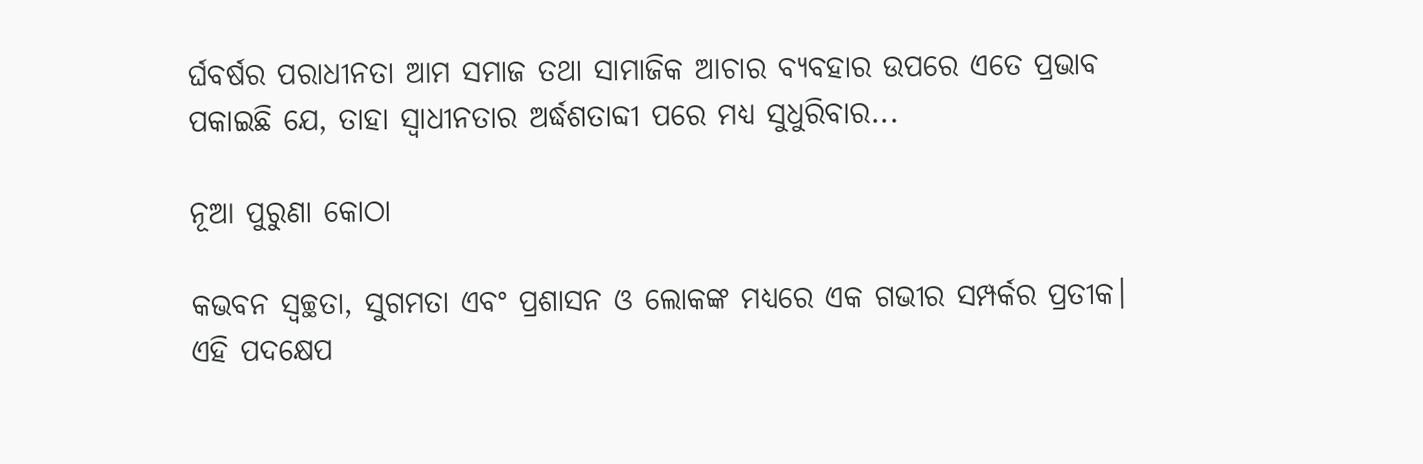ର୍ଘବର୍ଷର ପରାଧୀନତା ଆମ ସମାଜ ତଥା ସାମାଜିକ ଆଚାର ବ୍ୟବହାର ଉପରେ ଏତେ ପ୍ରଭାବ ପକାଇଛି ଯେ, ତାହା ସ୍ୱାଧୀନତାର ଅର୍ଦ୍ଧଶତାବ୍ଦୀ ପରେ ମଧ୍ୟ ସୁଧୁରିବାର...

ନୂଆ ପୁରୁଣା କୋଠା

କଭବନ ସ୍ୱଚ୍ଛତା, ସୁଗମତା ଏବଂ ପ୍ରଶାସନ ଓ ଲୋକଙ୍କ ମଧ୍ୟରେ ଏକ ଗଭୀର ସମ୍ପର୍କର ପ୍ରତୀକ। ଏହି ପଦକ୍ଷେପ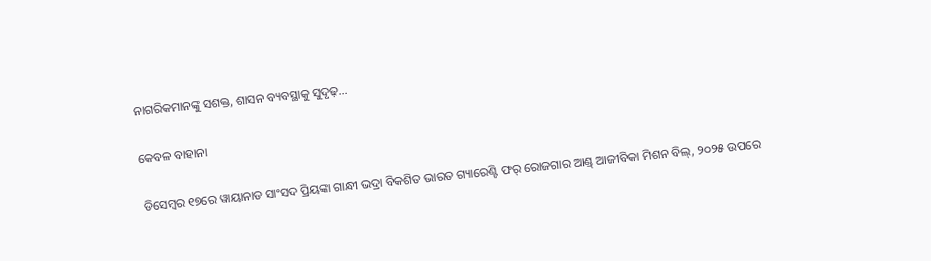ନାଗରିକମାନଙ୍କୁ ସଶକ୍ତ, ଶାସନ ବ୍ୟବସ୍ଥାକୁ ସୁଦୃଢ଼...

କେବଳ ବାହାନା

ଡିସେମ୍ୱର ୧୭ରେ ୱାୟାନାଡ ସାଂସଦ ପ୍ରିୟଙ୍କା ଗାନ୍ଧୀ ଭଦ୍ରା ବିକଶିତ ଭାରତ ଗ୍ୟାରେଣ୍ଟି ଫର୍‌ ରୋଜଗାର ଆଣ୍ଡ୍‌ ଆଜୀବିକା ମିଶନ ବିଲ୍‌, ୨୦୨୫ ଉପରେ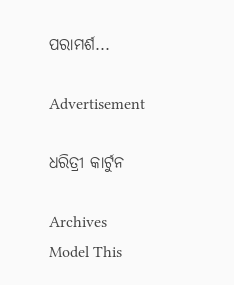ପରାମର୍ଶ...

Advertisement

ଧରିତ୍ରୀ କାର୍ଟୁନ

Archives
Model This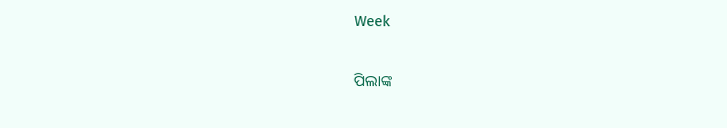Week

ପିଲାଙ୍କ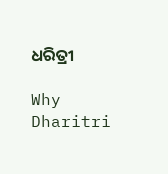ଧରିତ୍ରୀ

Why Dharitri